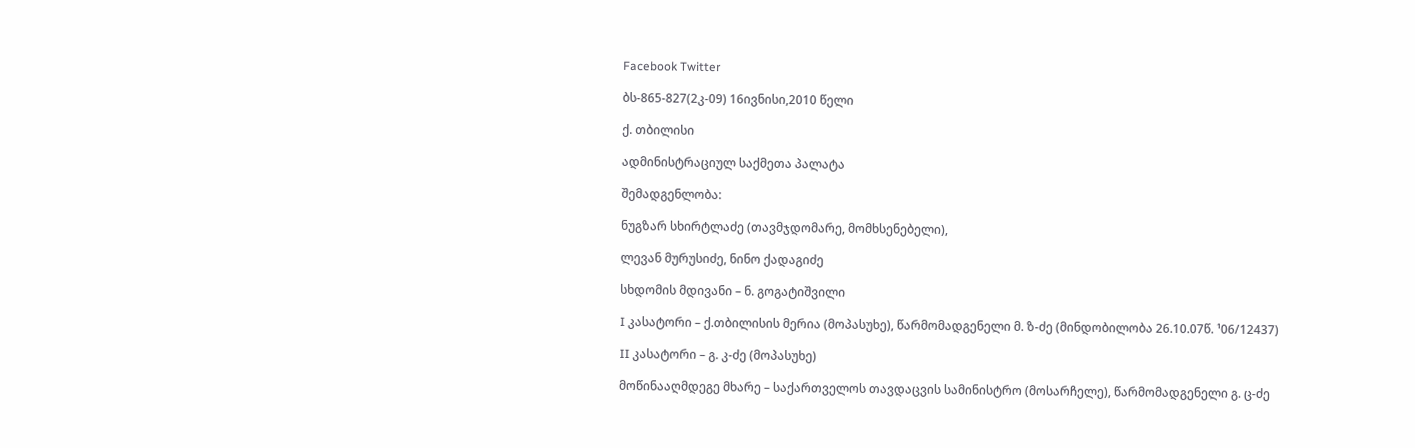Facebook Twitter

ბს-865-827(2კ-09) 16ივნისი,2010 წელი

ქ. თბილისი

ადმინისტრაციულ საქმეთა პალატა

შემადგენლობა:

ნუგზარ სხირტლაძე (თავმჯდომარე, მომხსენებელი),

ლევან მურუსიძე, ნინო ქადაგიძე

სხდომის მდივანი – ნ. გოგატიშვილი

I კასატორი – ქ.თბილისის მერია (მოპასუხე), წარმომადგენელი მ. ზ-ძე (მინდობილობა 26.10.07წ. ¹06/12437)

II კასატორი – გ. კ-ძე (მოპასუხე)

მოწინააღმდეგე მხარე – საქართველოს თავდაცვის სამინისტრო (მოსარჩელე), წარმომადგენელი გ. ც-ძე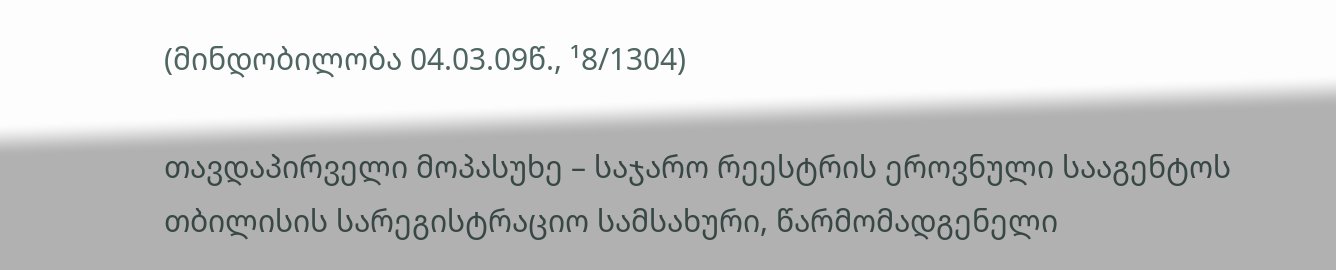(მინდობილობა 04.03.09წ., ¹8/1304)

თავდაპირველი მოპასუხე – საჯარო რეესტრის ეროვნული სააგენტოს თბილისის სარეგისტრაციო სამსახური, წარმომადგენელი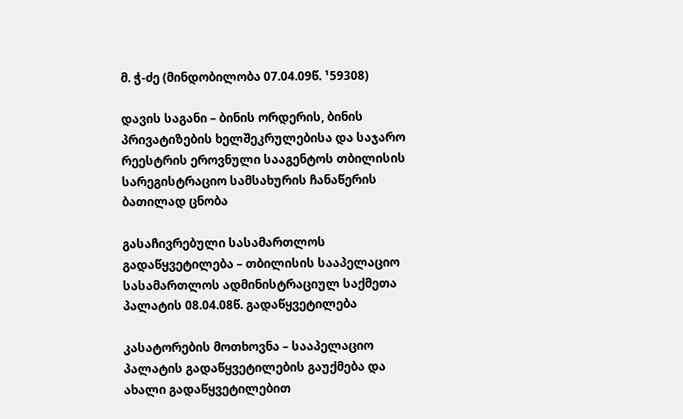მ. ჭ-ძე (მინდობილობა 07.04.09წ. ¹59308)

დავის საგანი – ბინის ორდერის, ბინის პრივატიზების ხელშეკრულებისა და საჯარო რეესტრის ეროვნული სააგენტოს თბილისის სარეგისტრაციო სამსახურის ჩანაწერის ბათილად ცნობა

გასაჩივრებული სასამართლოს გადაწყვეტილება – თბილისის სააპელაციო სასამართლოს ადმინისტრაციულ საქმეთა პალატის 08.04.08წ. გადაწყვეტილება

კასატორების მოთხოვნა – სააპელაციო პალატის გადაწყვეტილების გაუქმება და ახალი გადაწყვეტილებით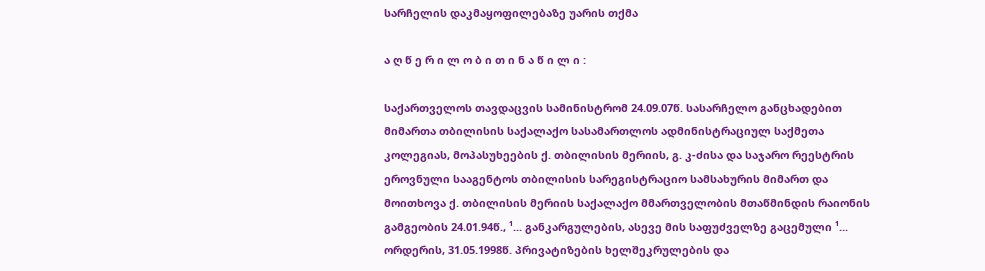სარჩელის დაკმაყოფილებაზე უარის თქმა

ა ღ წ ე რ ი ლ ო ბ ი თ ი ნ ა წ ი ლ ი :

საქართველოს თავდაცვის სამინისტრომ 24.09.07წ. სასარჩელო განცხადებით მიმართა თბილისის საქალაქო სასამართლოს ადმინისტრაციულ საქმეთა კოლეგიას, მოპასუხეების ქ. თბილისის მერიის, გ. კ-ძისა და საჯარო რეესტრის ეროვნული სააგენტოს თბილისის სარეგისტრაციო სამსახურის მიმართ და მოითხოვა ქ. თბილისის მერიის საქალაქო მმართველობის მთაწმინდის რაიონის გამგეობის 24.01.94წ., ¹... განკარგულების, ასევე მის საფუძველზე გაცემული ¹... ორდერის, 31.05.1998წ. პრივატიზების ხელშეკრულების და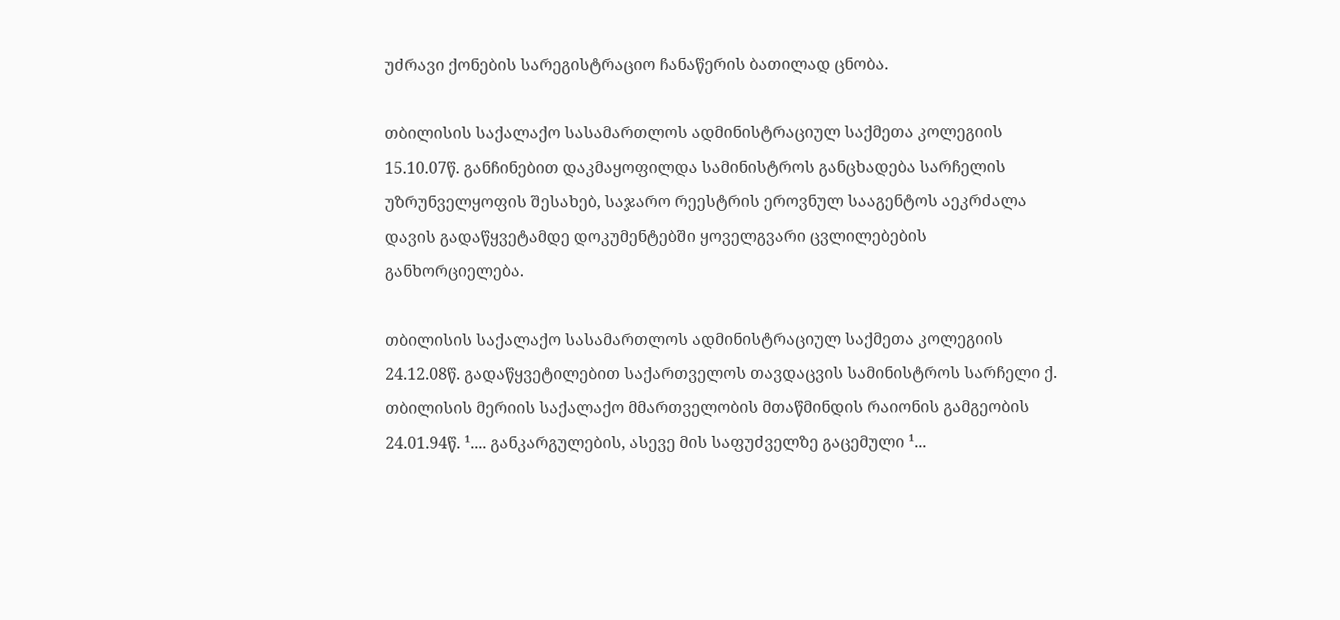უძრავი ქონების სარეგისტრაციო ჩანაწერის ბათილად ცნობა.

თბილისის საქალაქო სასამართლოს ადმინისტრაციულ საქმეთა კოლეგიის 15.10.07წ. განჩინებით დაკმაყოფილდა სამინისტროს განცხადება სარჩელის უზრუნველყოფის შესახებ, საჯარო რეესტრის ეროვნულ სააგენტოს აეკრძალა დავის გადაწყვეტამდე დოკუმენტებში ყოველგვარი ცვლილებების განხორციელება.

თბილისის საქალაქო სასამართლოს ადმინისტრაციულ საქმეთა კოლეგიის 24.12.08წ. გადაწყვეტილებით საქართველოს თავდაცვის სამინისტროს სარჩელი ქ. თბილისის მერიის საქალაქო მმართველობის მთაწმინდის რაიონის გამგეობის 24.01.94წ. ¹.... განკარგულების, ასევე მის საფუძველზე გაცემული ¹...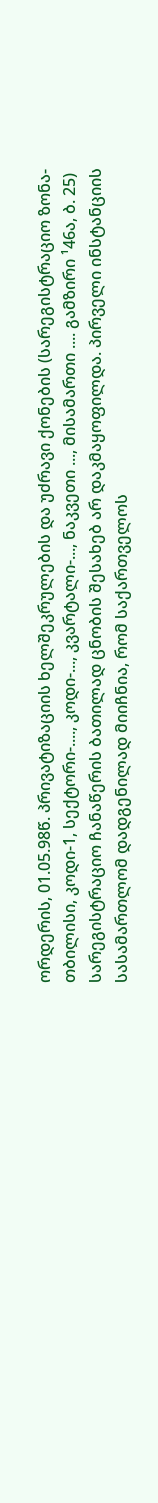ორდერის, 01.05.98წ. პრივატიზაციის ხელშეკრულების და უძრავი ქონების (სარეგისტრაციო ზონა-თბილისი, კოდი-1, სექტორი-...., კოდი-..., კვარტალი-..., ნაკვეთი ..., მისამართი .... გამზირი ¹46ა, ბ. 25) სარეგისტრაციო ჩანაწერის ბათილად ცნობის შესახებ არ დაკმაყოფილდა. პირველი ინსტანციის სასამართლომ დადგენილად მიიჩნია, რომ საქართველოს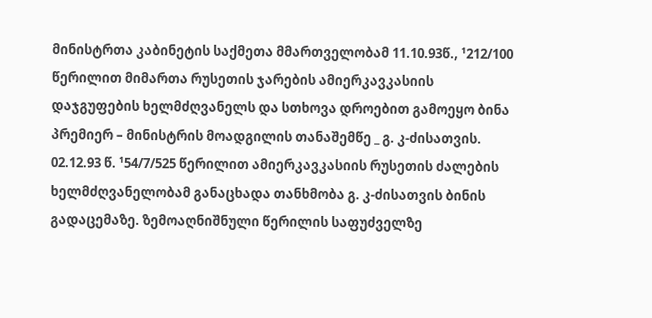მინისტრთა კაბინეტის საქმეთა მმართველობამ 11.10.93წ., ¹212/100 წერილით მიმართა რუსეთის ჯარების ამიერკავკასიის დაჯგუფების ხელმძღვანელს და სთხოვა დროებით გამოეყო ბინა პრემიერ – მინისტრის მოადგილის თანაშემწე _ გ. კ-ძისათვის. 02.12.93 წ. ¹54/7/525 წერილით ამიერკავკასიის რუსეთის ძალების ხელმძღვანელობამ განაცხადა თანხმობა გ. კ-ძისათვის ბინის გადაცემაზე. ზემოაღნიშნული წერილის საფუძველზე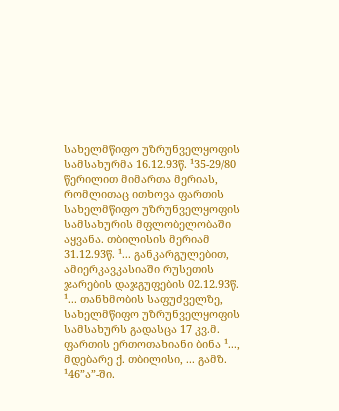სახელმწიფო უზრუნველყოფის სამსახურმა 16.12.93წ. ¹35-29/80 წერილით მიმართა მერიას, რომლითაც ითხოვა ფართის სახელმწიფო უზრუნველყოფის სამსახურის მფლობელობაში აყვანა. თბილისის მერიამ 31.12.93წ. ¹... განკარგულებით, ამიერკავკასიაში რუსეთის ჯარების დაჯგუფების 02.12.93წ. ¹... თანხმობის საფუძველზე, სახელმწიფო უზრუნველყოფის სამსახურს გადასცა 17 კვ.მ. ფართის ერთოთახიანი ბინა ¹..., მდებარე ქ. თბილისი, ... გამზ. ¹46”ა”-ში.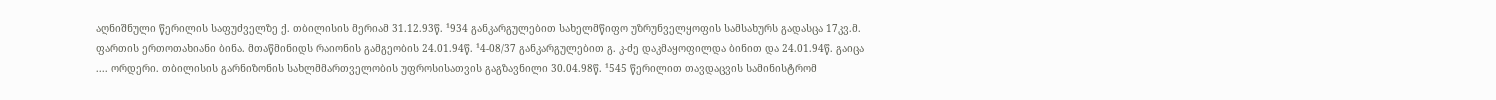აღნიშნული წერილის საფუძველზე ქ. თბილისის მერიამ 31.12.93წ. ¹934 განკარგულებით სახელმწიფო უზრუნველყოფის სამსახურს გადასცა 17კვ.მ. ფართის ერთოთახიანი ბინა. მთაწმინიდს რაიონის გამგეობის 24.01.94წ. ¹4-08/37 განკარგულებით გ. კ-ძე დაკმაყოფილდა ბინით და 24.01.94წ. გაიცა .... ორდერი. თბილისის გარნიზონის სახლმმართველობის უფროსისათვის გაგზავნილი 30.04.98წ. ¹545 წერილით თავდაცვის სამინისტრომ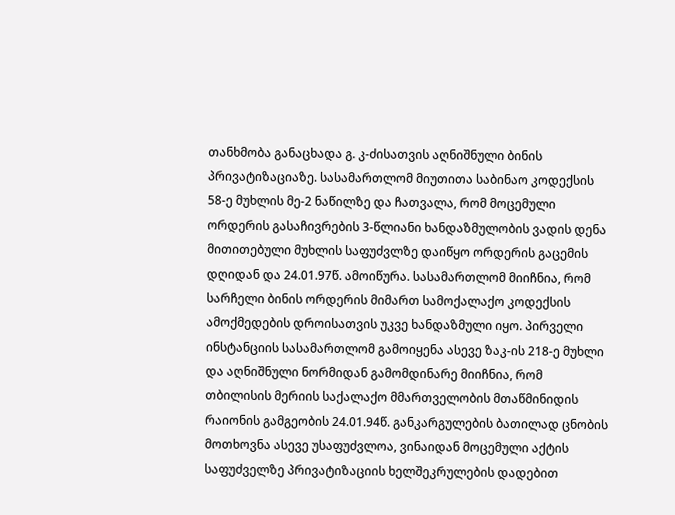თანხმობა განაცხადა გ. კ-ძისათვის აღნიშნული ბინის პრივატიზაციაზე. სასამართლომ მიუთითა საბინაო კოდექსის 58-ე მუხლის მე-2 ნაწილზე და ჩათვალა, რომ მოცემული ორდერის გასაჩივრების 3-წლიანი ხანდაზმულობის ვადის დენა მითითებული მუხლის საფუძვლზე დაიწყო ორდერის გაცემის დღიდან და 24.01.97წ. ამოიწურა. სასამართლომ მიიჩნია, რომ სარჩელი ბინის ორდერის მიმართ სამოქალაქო კოდექსის ამოქმედების დროისათვის უკვე ხანდაზმული იყო. პირველი ინსტანციის სასამართლომ გამოიყენა ასევე ზაკ-ის 218-ე მუხლი და აღნიშნული ნორმიდან გამომდინარე მიიჩნია, რომ თბილისის მერიის საქალაქო მმართველობის მთაწმინიდის რაიონის გამგეობის 24.01.94წ. განკარგულების ბათილად ცნობის მოთხოვნა ასევე უსაფუძვლოა, ვინაიდან მოცემული აქტის საფუძველზე პრივატიზაციის ხელშეკრულების დადებით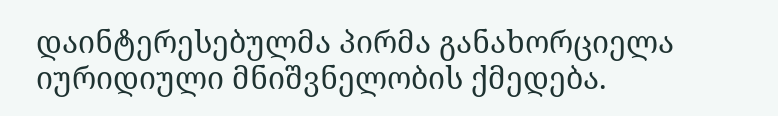დაინტერესებულმა პირმა განახორციელა იურიდიული მნიშვნელობის ქმედება.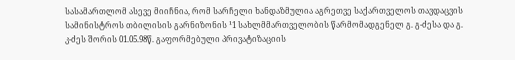სასამართლომ ასევე მიიჩნია, რომ სარჩელი ხანდაზმულია აგრეთვე საქართველოს თავდაცვის სამინისტროს თბილისის გარნიზონის ¹1 სახლმმართველობის წარმომადგენელ გ. გ-ძესა და გ. კ-ძეს შორის 01.05.98წ. გაფორმებული პრივატიზაციის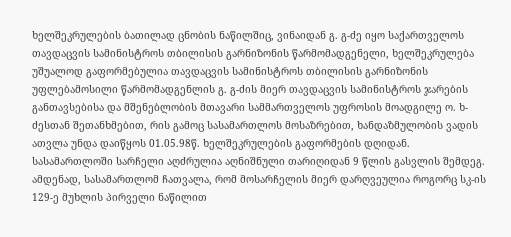ხელშეკრულების ბათილად ცნობის ნაწილშიც, ვინაიდან გ. გ-ძე იყო საქართველოს თავდაცვის სამინისტროს თბილისის გარნიზონის წარმომადგენელი, ხელშეკრულება უშუალოდ გაფორმებულია თავდაცვის სამინისტროს თბილისის გარნიზონის უფლებამოსილი წარმომადგენლის გ. გ-ძის მიერ თავდაცვის სამინისტროს ჯარების განთავსებისა და მშენებლობის მთავარი სამმართველოს უფროსის მოადგილე ო. ხ-ძესთან შეთანხმებით, რის გამოც სასამართლოს მოსაზრებით, ხანდაზმულობის ვადის ათვლა უნდა დაიწყოს 01.05.98წ. ხელშეკრულების გაფორმების დღიდან. სასამართლოში სარჩელი აღძრულია აღნიშნული თარიღიდან 9 წლის გასვლის შემდეგ. ამდენად, სასამართლომ ჩათვალა, რომ მოსარჩელის მიერ დარღვეულია როგორც სკ-ის 129-ე მუხლის პირველი ნაწილით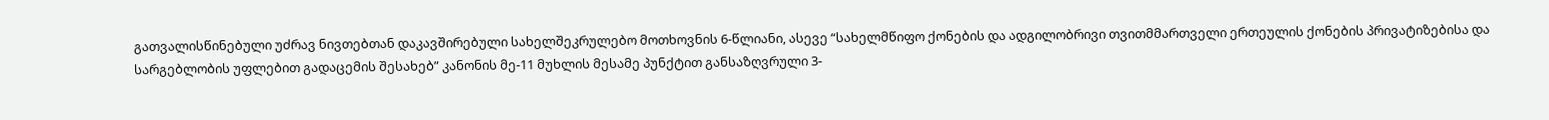გათვალისწინებული უძრავ ნივთებთან დაკავშირებული სახელშეკრულებო მოთხოვნის 6-წლიანი, ასევე “სახელმწიფო ქონების და ადგილობრივი თვითმმართველი ერთეულის ქონების პრივატიზებისა და სარგებლობის უფლებით გადაცემის შესახებ” კანონის მე-11 მუხლის მესამე პუნქტით განსაზღვრული 3-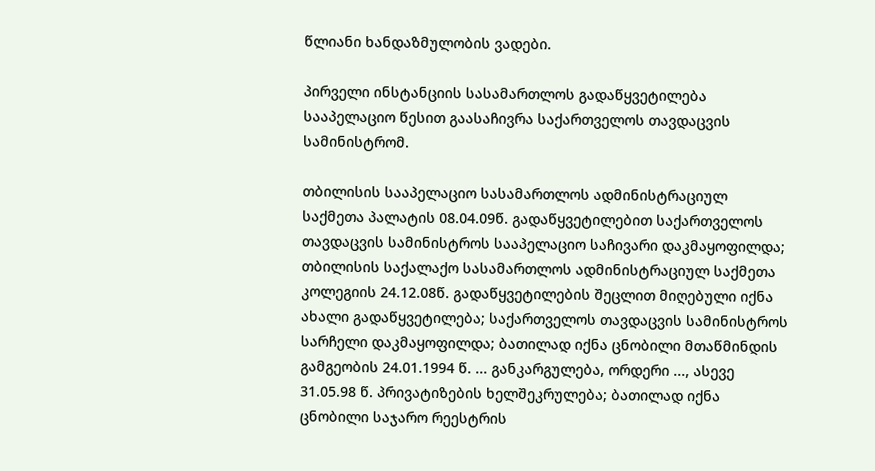წლიანი ხანდაზმულობის ვადები.

პირველი ინსტანციის სასამართლოს გადაწყვეტილება სააპელაციო წესით გაასაჩივრა საქართველოს თავდაცვის სამინისტრომ.

თბილისის სააპელაციო სასამართლოს ადმინისტრაციულ საქმეთა პალატის 08.04.09წ. გადაწყვეტილებით საქართველოს თავდაცვის სამინისტროს სააპელაციო საჩივარი დაკმაყოფილდა; თბილისის საქალაქო სასამართლოს ადმინისტრაციულ საქმეთა კოლეგიის 24.12.08წ. გადაწყვეტილების შეცლით მიღებული იქნა ახალი გადაწყვეტილება; საქართველოს თავდაცვის სამინისტროს სარჩელი დაკმაყოფილდა; ბათილად იქნა ცნობილი მთაწმინდის გამგეობის 24.01.1994 წ. ... განკარგულება, ორდერი ..., ასევე 31.05.98 წ. პრივატიზების ხელშეკრულება; ბათილად იქნა ცნობილი საჯარო რეესტრის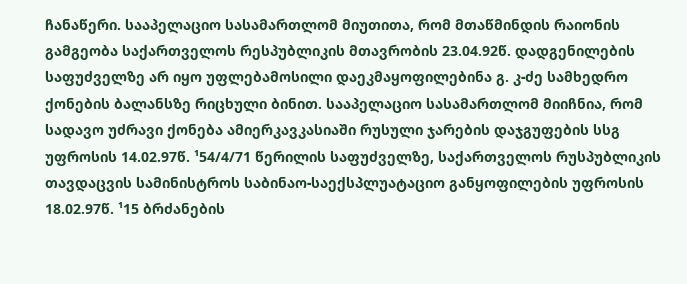ჩანაწერი. სააპელაციო სასამართლომ მიუთითა, რომ მთაწმინდის რაიონის გამგეობა საქართველოს რესპუბლიკის მთავრობის 23.04.92წ. დადგენილების საფუძველზე არ იყო უფლებამოსილი დაეკმაყოფილებინა გ. კ-ძე სამხედრო ქონების ბალანსზე რიცხული ბინით. სააპელაციო სასამართლომ მიიჩნია, რომ სადავო უძრავი ქონება ამიერკავკასიაში რუსული ჯარების დაჯგუფების სსგ უფროსის 14.02.97წ. ¹54/4/71 წერილის საფუძველზე, საქართველოს რუსპუბლიკის თავდაცვის სამინისტროს საბინაო-საექსპლუატაციო განყოფილების უფროსის 18.02.97წ. ¹15 ბრძანების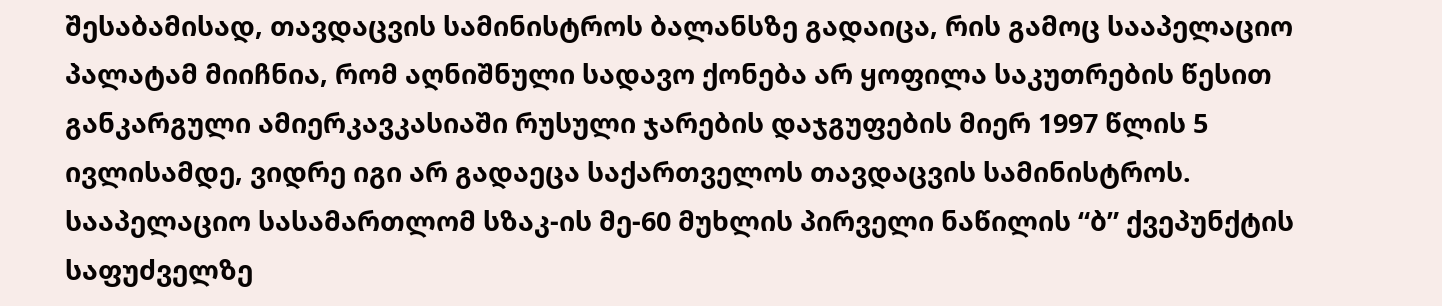შესაბამისად, თავდაცვის სამინისტროს ბალანსზე გადაიცა, რის გამოც სააპელაციო პალატამ მიიჩნია, რომ აღნიშნული სადავო ქონება არ ყოფილა საკუთრების წესით განკარგული ამიერკავკასიაში რუსული ჯარების დაჯგუფების მიერ 1997 წლის 5 ივლისამდე, ვიდრე იგი არ გადაეცა საქართველოს თავდაცვის სამინისტროს. სააპელაციო სასამართლომ სზაკ-ის მე-60 მუხლის პირველი ნაწილის “ბ” ქვეპუნქტის საფუძველზე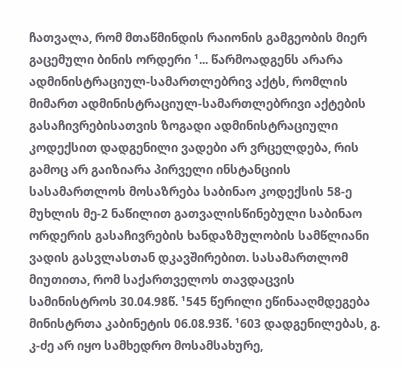ჩათვალა, რომ მთაწმინდის რაიონის გამგეობის მიერ გაცემული ბინის ორდერი ¹... წარმოადგენს არარა ადმინისტრაციულ-სამართლებრივ აქტს, რომლის მიმართ ადმინისტრაციულ-სამართლებრივი აქტების გასაჩივრებისათვის ზოგადი ადმინისტრაციული კოდექსით დადგენილი ვადები არ ვრცელდება, რის გამოც არ გაიზიარა პირველი ინსტანციის სასამართლოს მოსაზრება საბინაო კოდექსის 58-ე მუხლის მე-2 ნაწილით გათვალისწინებული საბინაო ორდერის გასაჩივრების ხანდაზმულობის სამწლიანი ვადის გასვლასთან დკავშირებით. სასამართლომ მიუთითა, რომ საქართველოს თავდაცვის სამინისტროს 30.04.98წ. ¹545 წერილი ეწინააღმდეგება მინისტრთა კაბინეტის 06.08.93წ. ¹603 დადგენილებას, გ. კ-ძე არ იყო სამხედრო მოსამსახურე,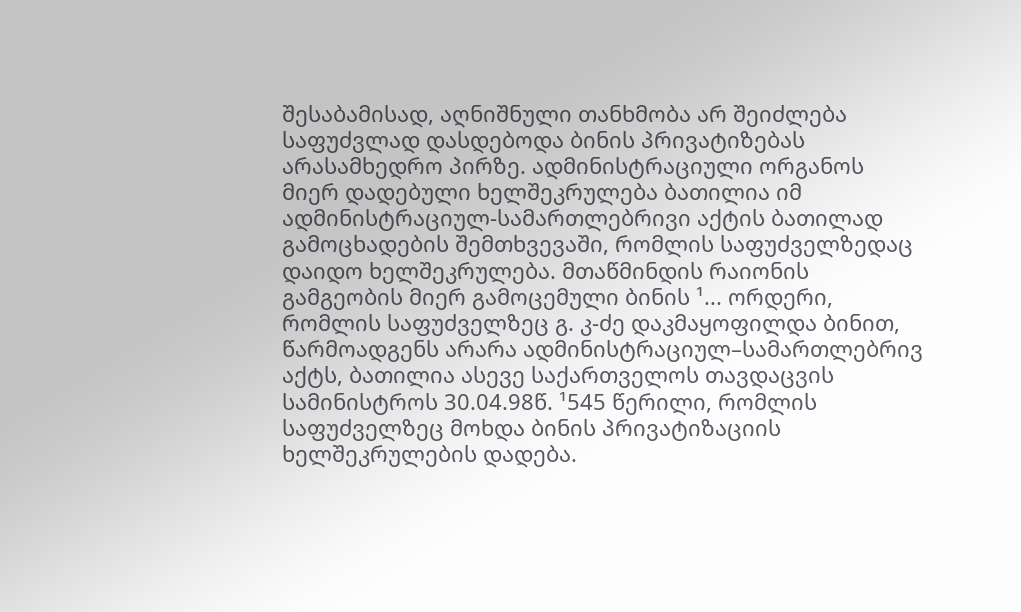შესაბამისად, აღნიშნული თანხმობა არ შეიძლება საფუძვლად დასდებოდა ბინის პრივატიზებას არასამხედრო პირზე. ადმინისტრაციული ორგანოს მიერ დადებული ხელშეკრულება ბათილია იმ ადმინისტრაციულ-სამართლებრივი აქტის ბათილად გამოცხადების შემთხვევაში, რომლის საფუძველზედაც დაიდო ხელშეკრულება. მთაწმინდის რაიონის გამგეობის მიერ გამოცემული ბინის ¹... ორდერი, რომლის საფუძველზეც გ. კ-ძე დაკმაყოფილდა ბინით, წარმოადგენს არარა ადმინისტრაციულ–სამართლებრივ აქტს, ბათილია ასევე საქართველოს თავდაცვის სამინისტროს 30.04.98წ. ¹545 წერილი, რომლის საფუძველზეც მოხდა ბინის პრივატიზაციის ხელშეკრულების დადება.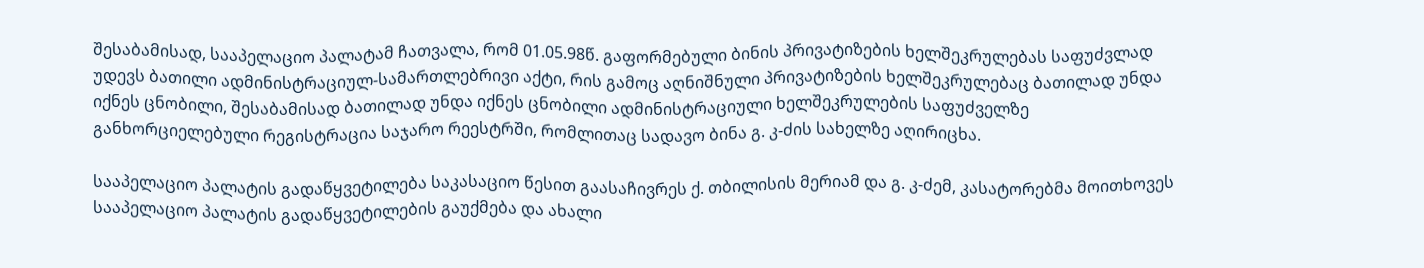შესაბამისად, სააპელაციო პალატამ ჩათვალა, რომ 01.05.98წ. გაფორმებული ბინის პრივატიზების ხელშეკრულებას საფუძვლად უდევს ბათილი ადმინისტრაციულ-სამართლებრივი აქტი, რის გამოც აღნიშნული პრივატიზების ხელშეკრულებაც ბათილად უნდა იქნეს ცნობილი, შესაბამისად ბათილად უნდა იქნეს ცნობილი ადმინისტრაციული ხელშეკრულების საფუძველზე განხორციელებული რეგისტრაცია საჯარო რეესტრში, რომლითაც სადავო ბინა გ. კ-ძის სახელზე აღირიცხა.

სააპელაციო პალატის გადაწყვეტილება საკასაციო წესით გაასაჩივრეს ქ. თბილისის მერიამ და გ. კ-ძემ, კასატორებმა მოითხოვეს სააპელაციო პალატის გადაწყვეტილების გაუქმება და ახალი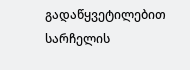გადაწყვეტილებით სარჩელის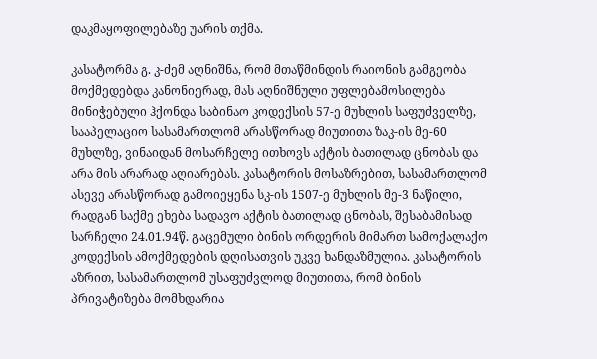დაკმაყოფილებაზე უარის თქმა.

კასატორმა გ. კ-ძემ აღნიშნა, რომ მთაწმინდის რაიონის გამგეობა მოქმედებდა კანონიერად, მას აღნიშნული უფლებამოსილება მინიჭებული ჰქონდა საბინაო კოდექსის 57-ე მუხლის საფუძველზე, სააპელაციო სასამართლომ არასწორად მიუთითა ზაკ-ის მე-60 მუხლზე, ვინაიდან მოსარჩელე ითხოვს აქტის ბათილად ცნობას და არა მის არარად აღიარებას. კასატორის მოსაზრებით, სასამართლომ ასევე არასწორად გამოიეყენა სკ-ის 1507-ე მუხლის მე-3 ნაწილი, რადგან საქმე ეხება სადავო აქტის ბათილად ცნობას, შესაბამისად სარჩელი 24.01.94წ. გაცემული ბინის ორდერის მიმართ სამოქალაქო კოდექსის ამოქმედების დღისათვის უკვე ხანდაზმულია. კასატორის აზრით, სასამართლომ უსაფუძვლოდ მიუთითა, რომ ბინის პრივატიზება მომხდარია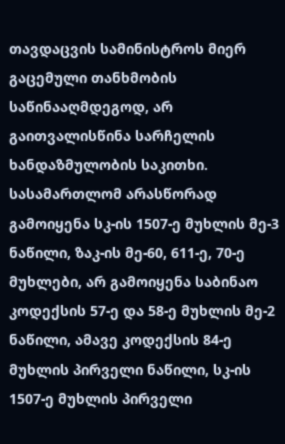თავდაცვის სამინისტროს მიერ გაცემული თანხმობის საწინააღმდეგოდ, არ გაითვალისწინა სარჩელის ხანდაზმულობის საკითხი. სასამართლომ არასწორად გამოიყენა სკ-ის 1507-ე მუხლის მე-3 ნაწილი, ზაკ-ის მე-60, 611-ე, 70-ე მუხლები, არ გამოიყენა საბინაო კოდექსის 57-ე და 58-ე მუხლის მე-2 ნაწილი, ამავე კოდექსის 84-ე მუხლის პირველი ნაწილი, სკ-ის 1507-ე მუხლის პირველი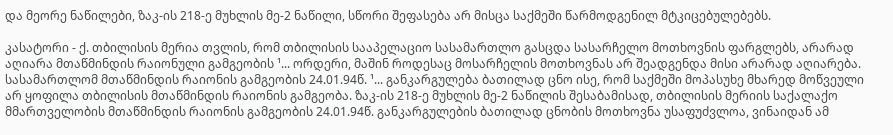და მეორე ნაწილები, ზაკ-ის 218-ე მუხლის მე-2 ნაწილი, სწორი შეფასება არ მისცა საქმეში წარმოდგენილ მტკიცებულებებს.

კასატორი - ქ. თბილისის მერია თვლის, რომ თბილისის სააპელაციო სასამართლო გასცდა სასარჩელო მოთხოვნის ფარგლებს, არარად აღიარა მთაწმინდის რაიონული გამგეობის ¹... ორდერი, მაშინ როდესაც მოსარჩელის მოთხოვნას არ შეადგენდა მისი არარად აღიარება. სასამართლომ მთაწმინდის რაიონის გამგეობის 24.01.94წ. ¹... განკარგულება ბათილად ცნო ისე, რომ საქმეში მოპასუხე მხარედ მოწვეული არ ყოფილა თბილისის მთაწმინდის რაიონის გამგეობა. ზაკ-ის 218-ე მუხლის მე-2 ნაწილის შესაბამისად, თბილისის მერიის საქალაქო მმართველობის მთაწმინდის რაიონის გამგეობის 24.01.94წ. განკარგულების ბათილად ცნობის მოთხოვნა უსაფუძვლოა, ვინაიდან ამ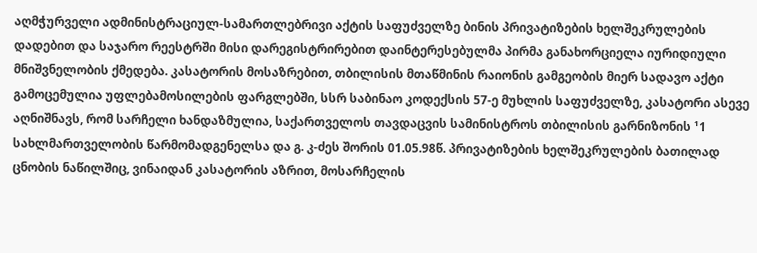აღმჭურველი ადმინისტრაციულ-სამართლებრივი აქტის საფუძველზე ბინის პრივატიზების ხელშეკრულების დადებით და საჯარო რეესტრში მისი დარეგისტრირებით დაინტერესებულმა პირმა განახორციელა იურიდიული მნიშვნელობის ქმედება. კასატორის მოსაზრებით, თბილისის მთაწმინის რაიონის გამგეობის მიერ სადავო აქტი გამოცემულია უფლებამოსილების ფარგლებში, სსრ საბინაო კოდექსის 57-ე მუხლის საფუძველზე, კასატორი ასევე აღნიშნავს, რომ სარჩელი ხანდაზმულია, საქართველოს თავდაცვის სამინისტროს თბილისის გარნიზონის ¹1 სახლმართველობის წარმომადგენელსა და გ. კ-ძეს შორის 01.05.98წ. პრივატიზების ხელშეკრულების ბათილად ცნობის ნაწილშიც, ვინაიდან კასატორის აზრით, მოსარჩელის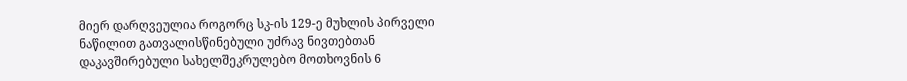მიერ დარღვეულია როგორც სკ-ის 129-ე მუხლის პირველი ნაწილით გათვალისწინებული უძრავ ნივთებთან დაკავშირებული სახელშეკრულებო მოთხოვნის 6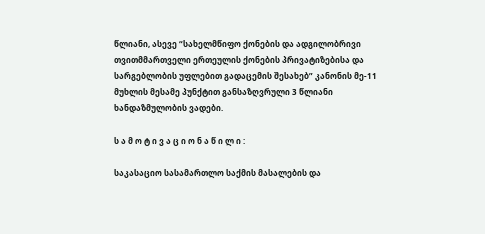წლიანი, ასევე “სახელმწიფო ქონების და ადგილობრივი თვითმმართველი ერთეულის ქონების პრივატიზებისა და სარგებლობის უფლებით გადაცემის შესახებ” კანონის მე-11 მუხლის მესამე პუნქტით განსაზღვრული 3 წლიანი ხანდაზმულობის ვადები.

ს ა მ ო ტ ი ვ ა ც ი ო ნ ა წ ი ლ ი :

საკასაციო სასამართლო საქმის მასალების და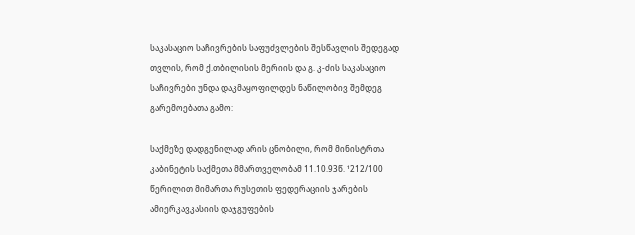საკასაციო საჩივრების საფუძვლების შესწავლის შედეგად თვლის, რომ ქ.თბილისის მერიის და გ. კ-ძის საკასაციო საჩივრები უნდა დაკმაყოფილდეს ნაწილობივ შემდეგ გარემოებათა გამო:

საქმეზე დადგენილად არის ცნობილი, რომ მინისტრთა კაბინეტის საქმეთა მმართველობამ 11.10.93წ. ¹212/100 წერილით მიმართა რუსეთის ფედერაციის ჯარების ამიერკავკასიის დაჯგუფების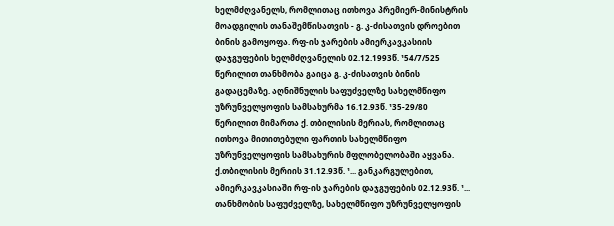ხელმძღვანელს, რომლითაც ითხოვა პრემიერ-მინისტრის მოადგილის თანაშემწისათვის - გ. კ-ძისათვის დროებით ბინის გამოყოფა. რფ-ის ჯარების ამიერკავკასიის დაჯგუფების ხელმძღვანელის 02.12.1993წ. ¹54/7/525 წერილით თანხმობა გაიცა გ. კ-ძისათვის ბინის გადაცემაზე. აღნიშნულის საფუძველზე სახელმწიფო უზრუნველყოფის სამსახურმა 16.12.93წ. ¹35-29/80 წერილით მიმართა ქ. თბილისის მერიას, რომლითაც ითხოვა მითითებული ფართის სახელმწიფო უზრუნველყოფის სამსახურის მფლობელობაში აყვანა. ქ.თბილისის მერიის 31.12.93წ. ¹... განკარგულებით, ამიერკავკასიაში რფ-ის ჯარების დაჯგუფების 02.12.93წ. ¹... თანხმობის საფუძველზე, სახელმწიფო უზრუნველყოფის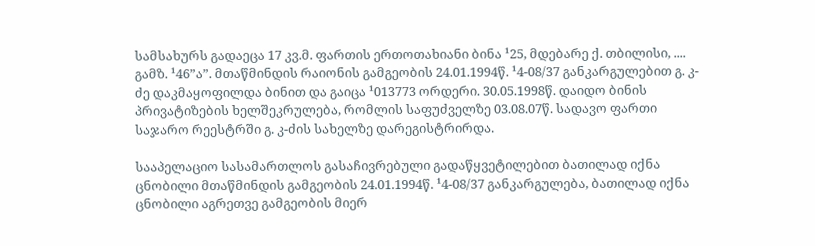სამსახურს გადაეცა 17 კვ.მ. ფართის ერთოთახიანი ბინა ¹25, მდებარე ქ. თბილისი, .... გამზ. ¹46”ა”. მთაწმინდის რაიონის გამგეობის 24.01.1994წ. ¹4-08/37 განკარგულებით გ. კ-ძე დაკმაყოფილდა ბინით და გაიცა ¹013773 ორდერი. 30.05.1998წ. დაიდო ბინის პრივატიზების ხელშეკრულება, რომლის საფუძველზე 03.08.07წ. სადავო ფართი საჯარო რეესტრში გ. კ-ძის სახელზე დარეგისტრირდა.

სააპელაციო სასამართლოს გასაჩივრებული გადაწყვეტილებით ბათილად იქნა ცნობილი მთაწმინდის გამგეობის 24.01.1994წ. ¹4-08/37 განკარგულება, ბათილად იქნა ცნობილი აგრეთვე გამგეობის მიერ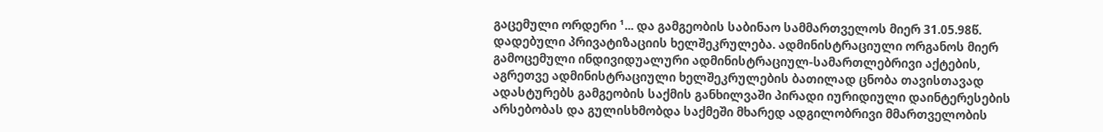გაცემული ორდერი ¹... და გამგეობის საბინაო სამმართველოს მიერ 31.05.98წ. დადებული პრივატიზაციის ხელშეკრულება. ადმინისტრაციული ორგანოს მიერ გამოცემული ინდივიდუალური ადმინისტრაციულ-სამართლებრივი აქტების, აგრეთვე ადმინისტრაციული ხელშეკრულების ბათილად ცნობა თავისთავად ადასტურებს გამგეობის საქმის განხილვაში პირადი იურიდიული დაინტერესების არსებობას და გულისხმობდა საქმეში მხარედ ადგილობრივი მმართველობის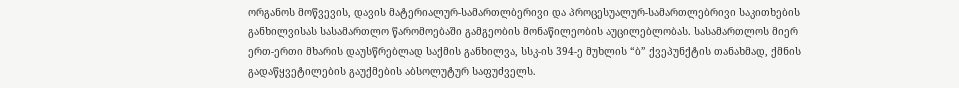ორგანოს მოწვევის, დავის მატერიალურ-სამართლბერივი და პროცესუალურ-სამართლებრივი საკითხების განხილვისას სასამართლო წარომოებაში გამგეობის მონაწილეობის აუცილებლობას. სასამართლოს მიერ ერთ-ერთი მხარის დაუსწრებლად საქმის განხილვა, სსკ-ის 394-ე მუხლის “ბ” ქვეპუნქტის თანახმად, ქმნის გადაწყვეტილების გაუქმების აბსოლუტურ საფუძველს.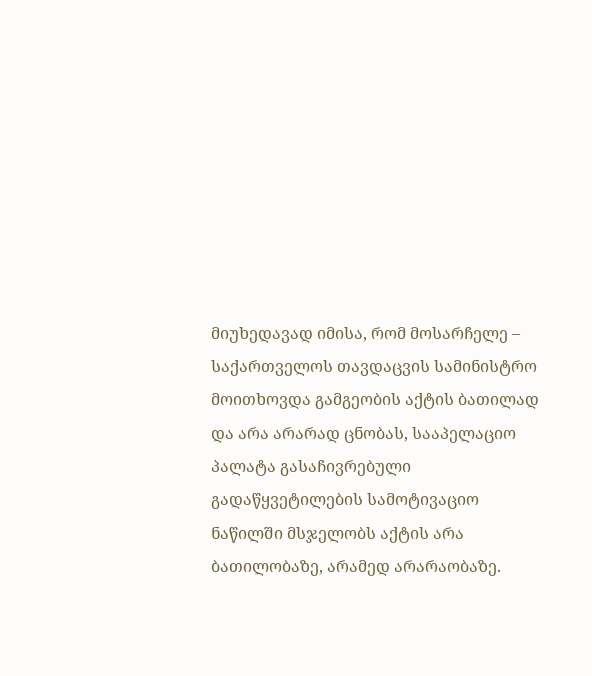მიუხედავად იმისა, რომ მოსარჩელე – საქართველოს თავდაცვის სამინისტრო მოითხოვდა გამგეობის აქტის ბათილად და არა არარად ცნობას, სააპელაციო პალატა გასაჩივრებული გადაწყვეტილების სამოტივაციო ნაწილში მსჯელობს აქტის არა ბათილობაზე, არამედ არარაობაზე.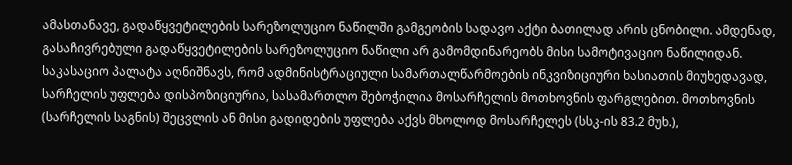ამასთანავე, გადაწყვეტილების სარეზოლუციო ნაწილში გამგეობის სადავო აქტი ბათილად არის ცნობილი. ამდენად, გასაჩივრებული გადაწყვეტილების სარეზოლუციო ნაწილი არ გამომდინარეობს მისი სამოტივაციო ნაწილიდან. საკასაციო პალატა აღნიშნავს, რომ ადმინისტრაციული სამართალწარმოების ინკვიზიციური ხასიათის მიუხედავად, სარჩელის უფლება დისპოზიციურია, სასამართლო შებოჭილია მოსარჩელის მოთხოვნის ფარგლებით. მოთხოვნის (სარჩელის საგნის) შეცვლის ან მისი გადიდების უფლება აქვს მხოლოდ მოსარჩელეს (სსკ-ის 83.2 მუხ.),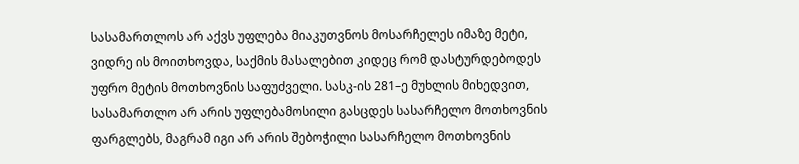სასამართლოს არ აქვს უფლება მიაკუთვნოს მოსარჩელეს იმაზე მეტი, ვიდრე ის მოითხოვდა, საქმის მასალებით კიდეც რომ დასტურდებოდეს უფრო მეტის მოთხოვნის საფუძველი. სასკ-ის 281–ე მუხლის მიხედვით, სასამართლო არ არის უფლებამოსილი გასცდეს სასარჩელო მოთხოვნის ფარგლებს, მაგრამ იგი არ არის შებოჭილი სასარჩელო მოთხოვნის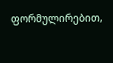ფორმულირებით,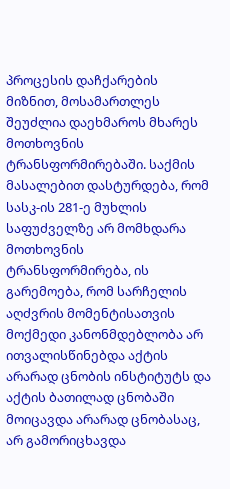პროცესის დაჩქარების მიზნით, მოსამართლეს შეუძლია დაეხმაროს მხარეს მოთხოვნის ტრანსფორმირებაში. საქმის მასალებით დასტურდება, რომ სასკ-ის 281-ე მუხლის საფუძველზე არ მომხდარა მოთხოვნის ტრანსფორმირება, ის გარემოება, რომ სარჩელის აღძვრის მომენტისათვის მოქმედი კანონმდებლობა არ ითვალისწინებდა აქტის არარად ცნობის ინსტიტუტს და აქტის ბათილად ცნობაში მოიცავდა არარად ცნობასაც, არ გამორიცხავდა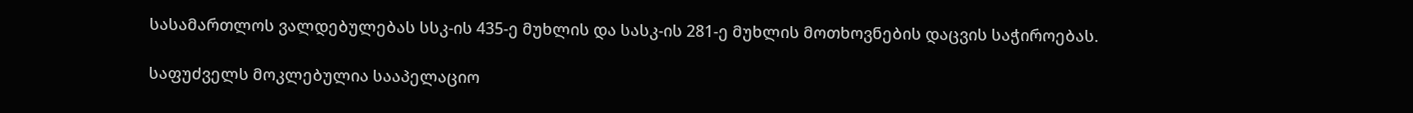სასამართლოს ვალდებულებას სსკ-ის 435-ე მუხლის და სასკ-ის 281-ე მუხლის მოთხოვნების დაცვის საჭიროებას.

საფუძველს მოკლებულია სააპელაციო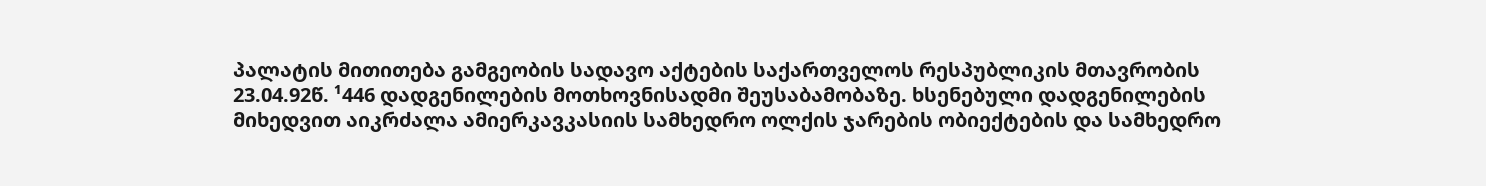პალატის მითითება გამგეობის სადავო აქტების საქართველოს რესპუბლიკის მთავრობის 23.04.92წ. ¹446 დადგენილების მოთხოვნისადმი შეუსაბამობაზე. ხსენებული დადგენილების მიხედვით აიკრძალა ამიერკავკასიის სამხედრო ოლქის ჯარების ობიექტების და სამხედრო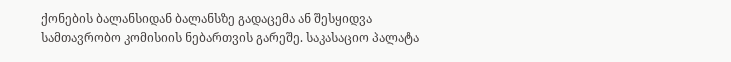ქონების ბალანსიდან ბალანსზე გადაცემა ან შესყიდვა სამთავრობო კომისიის ნებართვის გარეშე. საკასაციო პალატა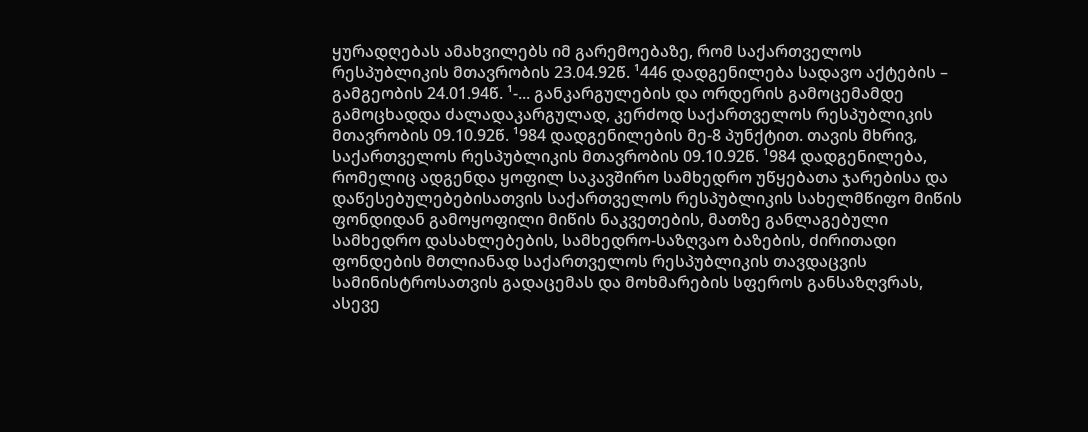ყურადღებას ამახვილებს იმ გარემოებაზე, რომ საქართველოს რესპუბლიკის მთავრობის 23.04.92წ. ¹446 დადგენილება სადავო აქტების – გამგეობის 24.01.94წ. ¹-... განკარგულების და ორდერის გამოცემამდე გამოცხადდა ძალადაკარგულად, კერძოდ საქართველოს რესპუბლიკის მთავრობის 09.10.92წ. ¹984 დადგენილების მე-8 პუნქტით. თავის მხრივ, საქართველოს რესპუბლიკის მთავრობის 09.10.92წ. ¹984 დადგენილება, რომელიც ადგენდა ყოფილ საკავშირო სამხედრო უწყებათა ჯარებისა და დაწესებულებებისათვის საქართველოს რესპუბლიკის სახელმწიფო მიწის ფონდიდან გამოყოფილი მიწის ნაკვეთების, მათზე განლაგებული სამხედრო დასახლებების, სამხედრო-საზღვაო ბაზების, ძირითადი ფონდების მთლიანად საქართველოს რესპუბლიკის თავდაცვის სამინისტროსათვის გადაცემას და მოხმარების სფეროს განსაზღვრას, ასევე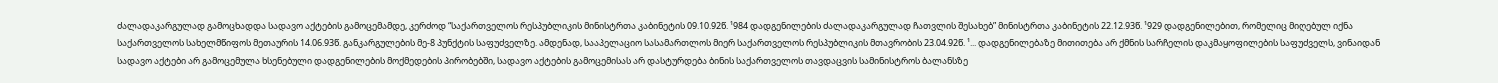ძალადაკარგულად გამოცხადდა სადავო აქტების გამოცემამდე, კერძოდ “საქართველოს რესპუბლიკის მინისტრთა კაბინეტის 09.10.92წ. ¹984 დადგენილების ძალადაკარგულად ჩათვლის შესახებ” მინისტრთა კაბინეტის 22.12.93წ. ¹929 დადგენილებით, რომელიც მიღებულ იქნა საქართველოს სახელმწიფოს მეთაურის 14.06.93წ. განკარგულების მე-8 პუნქტის საფუძველზე. ამდენად, სააპელაციო სასამართლოს მიერ საქართველოს რესპუბლიკის მთავრობის 23.04.92წ. ¹... დადგენილებაზე მითითება არ ქმნის სარჩელის დაკმაყოფილების საფუძველს, ვინაიდან სადავო აქტები არ გამოცემულა ხსენებული დადგენილების მოქმედების პირობებში, სადავო აქტების გამოცემისას არ დასტურდება ბინის საქართველოს თავდაცვის სამინისტროს ბალანსზე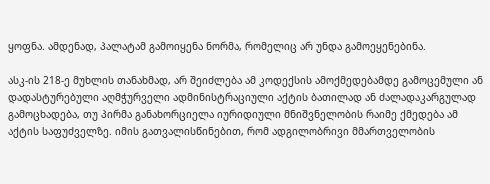ყოფნა. ამდენად, პალატამ გამოიყენა ნორმა, რომელიც არ უნდა გამოეყენებინა.

ასკ-ის 218-ე მუხლის თანახმად, არ შეიძლება ამ კოდექსის ამოქმედებამდე გამოცემული ან დადასტურებული აღმჭურველი ადმინისტრაციული აქტის ბათილად ან ძალადაკარგულად გამოცხადება, თუ პირმა განახორციელა იურიდიული მნიშვნელობის რაიმე ქმედება ამ აქტის საფუძველზე. იმის გათვალისწინებით, რომ ადგილობრივი მმართველობის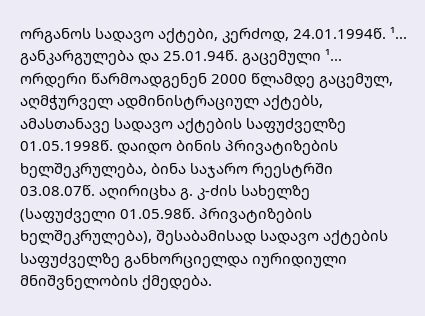ორგანოს სადავო აქტები, კერძოდ, 24.01.1994წ. ¹... განკარგულება და 25.01.94წ. გაცემული ¹... ორდერი წარმოადგენენ 2000 წლამდე გაცემულ, აღმჭურველ ადმინისტრაციულ აქტებს, ამასთანავე სადავო აქტების საფუძველზე 01.05.1998წ. დაიდო ბინის პრივატიზების ხელშეკრულება, ბინა საჯარო რეესტრში 03.08.07წ. აღირიცხა გ. კ-ძის სახელზე (საფუძველი 01.05.98წ. პრივატიზების ხელშეკრულება), შესაბამისად სადავო აქტების საფუძველზე განხორციელდა იურიდიული მნიშვნელობის ქმედება.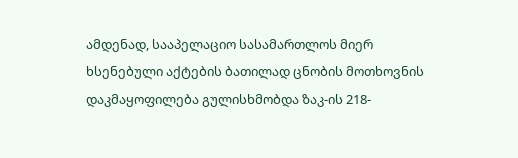ამდენად, სააპელაციო სასამართლოს მიერ ხსენებული აქტების ბათილად ცნობის მოთხოვნის დაკმაყოფილება გულისხმობდა ზაკ-ის 218-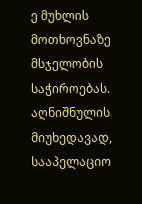ე მუხლის მოთხოვნაზე მსჯელობის საჭიროებას. აღნიშნულის მიუხედავად, სააპელაციო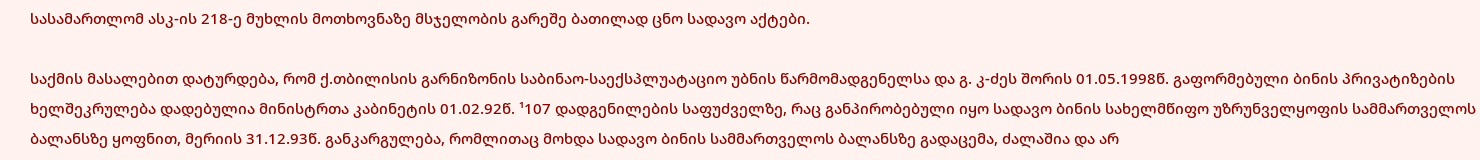სასამართლომ ასკ-ის 218-ე მუხლის მოთხოვნაზე მსჯელობის გარეშე ბათილად ცნო სადავო აქტები.

საქმის მასალებით დატურდება, რომ ქ.თბილისის გარნიზონის საბინაო-საექსპლუატაციო უბნის წარმომადგენელსა და გ. კ-ძეს შორის 01.05.1998წ. გაფორმებული ბინის პრივატიზების ხელშეკრულება დადებულია მინისტრთა კაბინეტის 01.02.92წ. ¹107 დადგენილების საფუძველზე, რაც განპირობებული იყო სადავო ბინის სახელმწიფო უზრუნველყოფის სამმართველოს ბალანსზე ყოფნით, მერიის 31.12.93წ. განკარგულება, რომლითაც მოხდა სადავო ბინის სამმართველოს ბალანსზე გადაცემა, ძალაშია და არ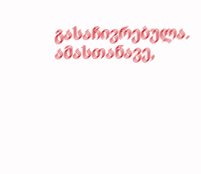გასაჩივრებულა. ამასთანავე,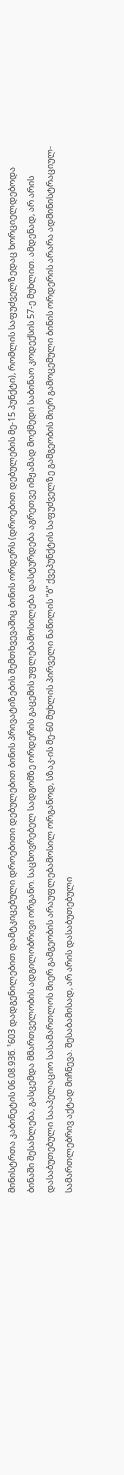მინისტრთა კაბინეტის 06.08.93წ. ¹603 დადგენილებით დამტკიცებული დროებითი დებულებით ბინის პრივატიზების შემთხვევაშიც ბინის ორდერს (დროებით დებულების მე-15 პუნქტი), რომლის საფუძველზედაც ხორციელდებოდა ბინაში შესახლება, გასცემდა მმართველობის ადგილობრივი ორგანო. საცხოვრებელ სადგომზე ორდერის გაცემის უფლებამოსილება დასტურდება აგრეთვე იმჟამად მოქმედი საბინაო კოდექსის 57-ე მუხლით. ამდენად, არ არის დასაბუთებული სააპელაციო სასამართლოს მიერ გამგეობის არაუფლებამოსილ ორგანოდ, სზაკ-ის მე-60 მუხლის პირველი ნაწილის “ბ” ქვეპუნქტის საფუძველზე გამგეობის მიერ გამოცემული ბინის ორდერის არარა ადმინისტრაციულ-სამართლებრივ აქტად მიჩნევა. შესაბამისად, არ არის დასაბუთებული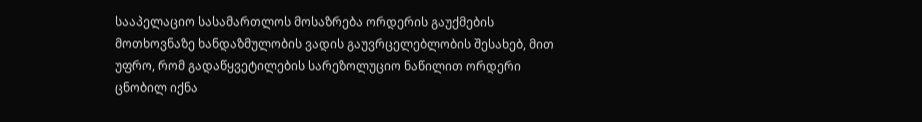სააპელაციო სასამართლოს მოსაზრება ორდერის გაუქმების მოთხოვნაზე ხანდაზმულობის ვადის გაუვრცელებლობის შესახებ, მით უფრო, რომ გადაწყვეტილების სარეზოლუციო ნაწილით ორდერი ცნობილ იქნა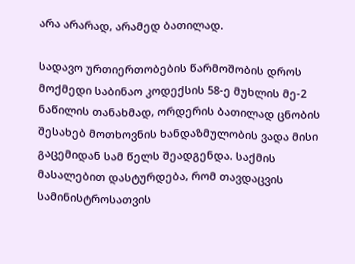არა არარად, არამედ ბათილად.

სადავო ურთიერთობების წარმოშობის დროს მოქმედი საბინაო კოდექსის 58-ე მუხლის მე-2 ნაწილის თანახმად, ორდერის ბათილად ცნობის შესახებ მოთხოვნის ხანდაზმულობის ვადა მისი გაცემიდან სამ წელს შეადგენდა. საქმის მასალებით დასტურდება, რომ თავდაცვის სამინისტროსათვის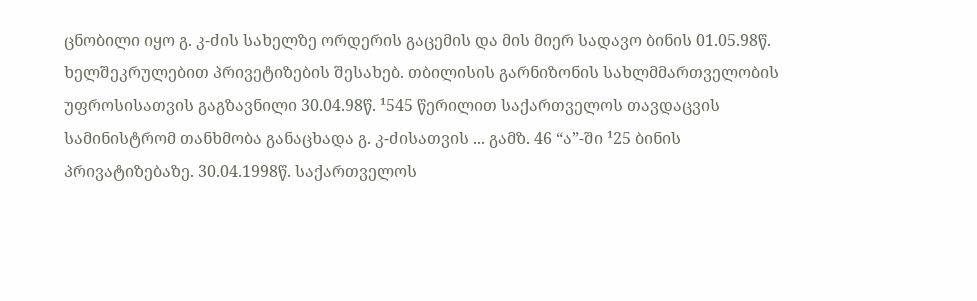ცნობილი იყო გ. კ-ძის სახელზე ორდერის გაცემის და მის მიერ სადავო ბინის 01.05.98წ. ხელშეკრულებით პრივეტიზების შესახებ. თბილისის გარნიზონის სახლმმართველობის უფროსისათვის გაგზავნილი 30.04.98წ. ¹545 წერილით საქართველოს თავდაცვის სამინისტრომ თანხმობა განაცხადა გ. კ-ძისათვის ... გამზ. 46 “ა”-ში ¹25 ბინის პრივატიზებაზე. 30.04.1998წ. საქართველოს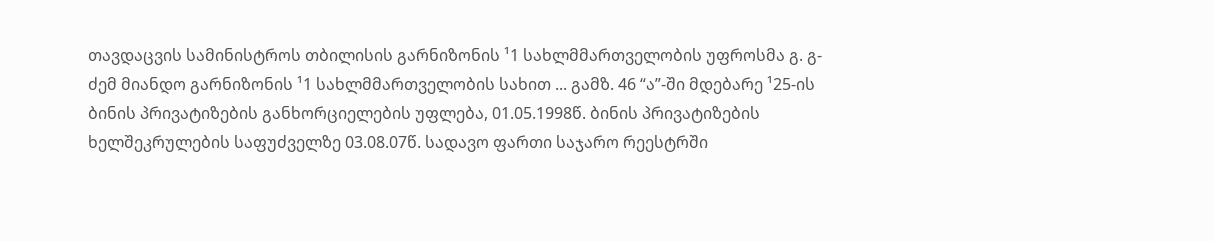თავდაცვის სამინისტროს თბილისის გარნიზონის ¹1 სახლმმართველობის უფროსმა გ. გ-ძემ მიანდო გარნიზონის ¹1 სახლმმართველობის სახით ... გამზ. 46 “ა”-ში მდებარე ¹25-ის ბინის პრივატიზების განხორციელების უფლება, 01.05.1998წ. ბინის პრივატიზების ხელშეკრულების საფუძველზე 03.08.07წ. სადავო ფართი საჯარო რეესტრში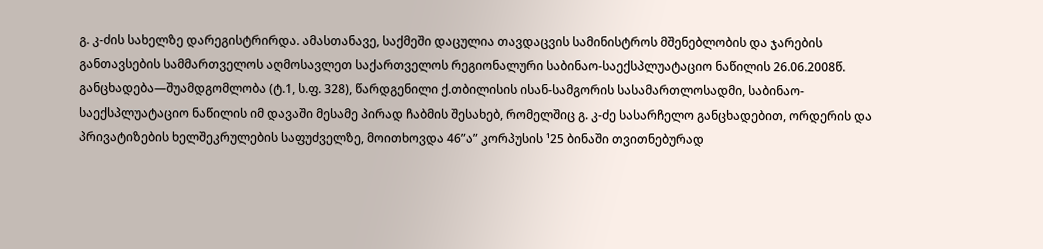გ. კ-ძის სახელზე დარეგისტრირდა. ამასთანავე, საქმეში დაცულია თავდაცვის სამინისტროს მშენებლობის და ჯარების განთავსების სამმართველოს აღმოსავლეთ საქართველოს რეგიონალური საბინაო-საექსპლუატაციო ნაწილის 26.06.2008წ. განცხადება—შუამდგომლობა (ტ.1, ს.ფ. 328), წარდგენილი ქ.თბილისის ისან-სამგორის სასამართლოსადმი, საბინაო-საექსპლუატაციო ნაწილის იმ დავაში მესამე პირად ჩაბმის შესახებ, რომელშიც გ. კ-ძე სასარჩელო განცხადებით, ორდერის და პრივატიზების ხელშეკრულების საფუძველზე, მოითხოვდა 46”ა” კორპუსის ¹25 ბინაში თვითნებურად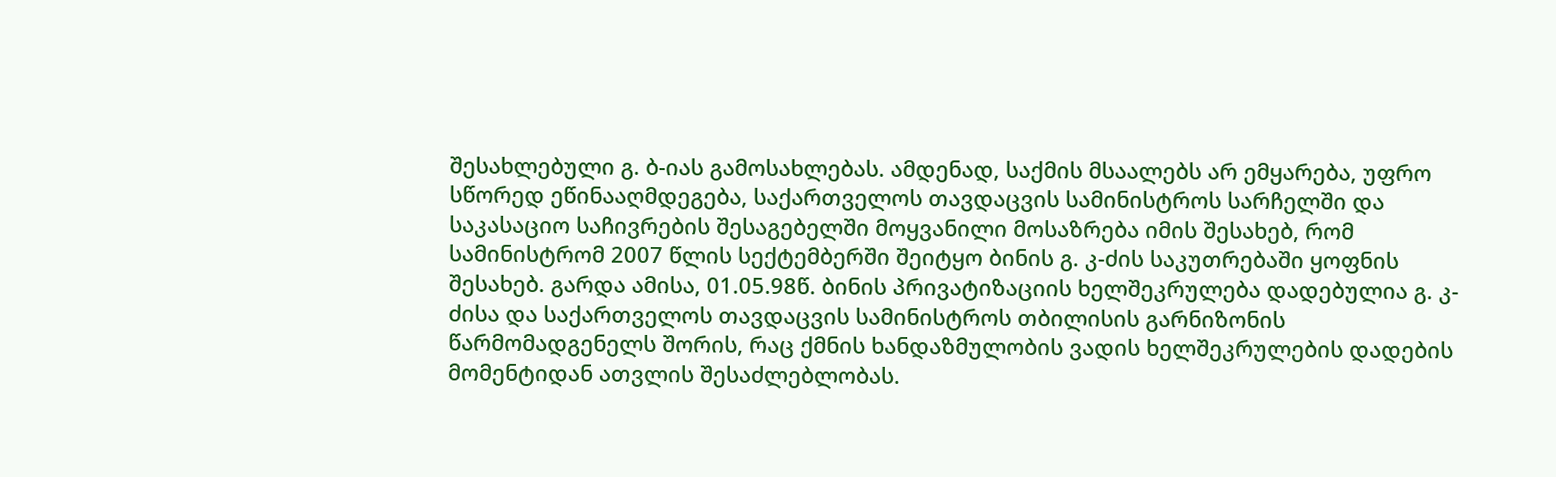შესახლებული გ. ბ-იას გამოსახლებას. ამდენად, საქმის მსაალებს არ ემყარება, უფრო სწორედ ეწინააღმდეგება, საქართველოს თავდაცვის სამინისტროს სარჩელში და საკასაციო საჩივრების შესაგებელში მოყვანილი მოსაზრება იმის შესახებ, რომ სამინისტრომ 2007 წლის სექტემბერში შეიტყო ბინის გ. კ-ძის საკუთრებაში ყოფნის შესახებ. გარდა ამისა, 01.05.98წ. ბინის პრივატიზაციის ხელშეკრულება დადებულია გ. კ-ძისა და საქართველოს თავდაცვის სამინისტროს თბილისის გარნიზონის წარმომადგენელს შორის, რაც ქმნის ხანდაზმულობის ვადის ხელშეკრულების დადების მომენტიდან ათვლის შესაძლებლობას.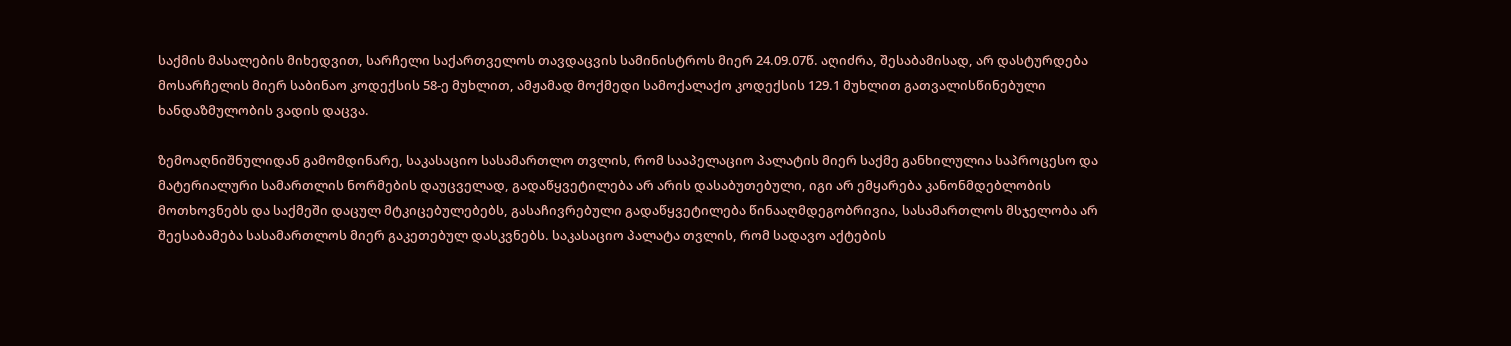საქმის მასალების მიხედვით, სარჩელი საქართველოს თავდაცვის სამინისტროს მიერ 24.09.07წ. აღიძრა, შესაბამისად, არ დასტურდება მოსარჩელის მიერ საბინაო კოდექსის 58-ე მუხლით, ამჟამად მოქმედი სამოქალაქო კოდექსის 129.1 მუხლით გათვალისწინებული ხანდაზმულობის ვადის დაცვა.

ზემოაღნიშნულიდან გამომდინარე, საკასაციო სასამართლო თვლის, რომ სააპელაციო პალატის მიერ საქმე განხილულია საპროცესო და მატერიალური სამართლის ნორმების დაუცველად, გადაწყვეტილება არ არის დასაბუთებული, იგი არ ემყარება კანონმდებლობის მოთხოვნებს და საქმეში დაცულ მტკიცებულებებს, გასაჩივრებული გადაწყვეტილება წინააღმდეგობრივია, სასამართლოს მსჯელობა არ შეესაბამება სასამართლოს მიერ გაკეთებულ დასკვნებს. საკასაციო პალატა თვლის, რომ სადავო აქტების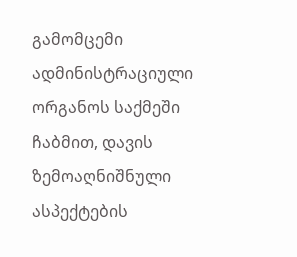გამომცემი ადმინისტრაციული ორგანოს საქმეში ჩაბმით, დავის ზემოაღნიშნული ასპექტების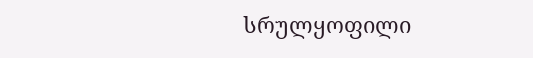სრულყოფილი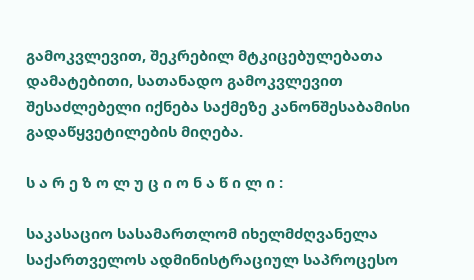გამოკვლევით, შეკრებილ მტკიცებულებათა დამატებითი, სათანადო გამოკვლევით შესაძლებელი იქნება საქმეზე კანონშესაბამისი გადაწყვეტილების მიღება.

ს ა რ ე ზ ო ლ უ ც ი ო ნ ა წ ი ლ ი :

საკასაციო სასამართლომ იხელმძღვანელა საქართველოს ადმინისტრაციულ საპროცესო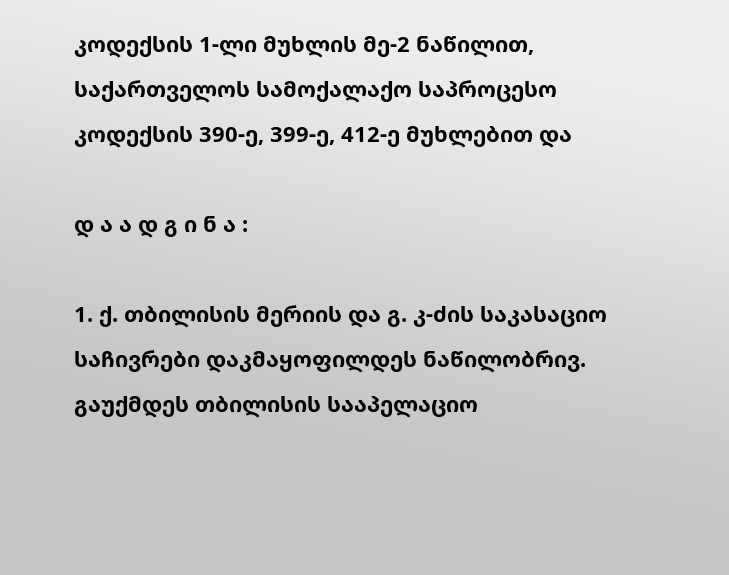კოდექსის 1-ლი მუხლის მე-2 ნაწილით, საქართველოს სამოქალაქო საპროცესო კოდექსის 390-ე, 399-ე, 412-ე მუხლებით და

დ ა ა დ გ ი ნ ა :

1. ქ. თბილისის მერიის და გ. კ-ძის საკასაციო საჩივრები დაკმაყოფილდეს ნაწილობრივ. გაუქმდეს თბილისის სააპელაციო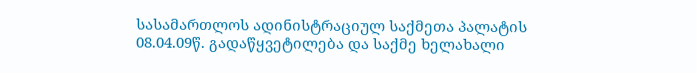სასამართლოს ადინისტრაციულ საქმეთა პალატის 08.04.09წ. გადაწყვეტილება და საქმე ხელახალი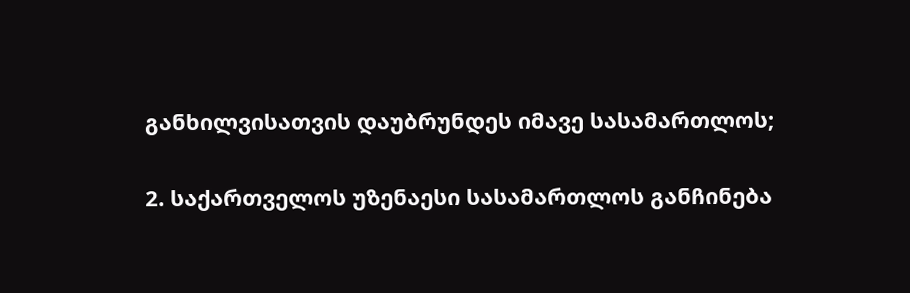განხილვისათვის დაუბრუნდეს იმავე სასამართლოს;

2. საქართველოს უზენაესი სასამართლოს განჩინება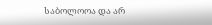საბოლოოა და არ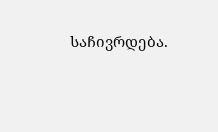საჩივრდება.